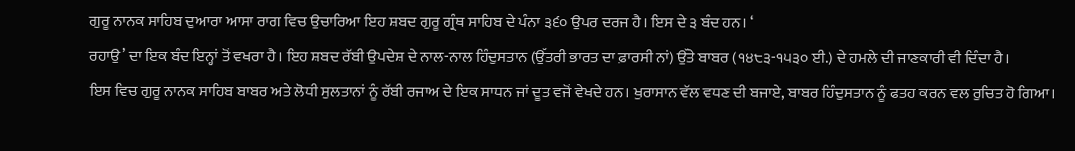ਗੁਰੂ ਨਾਨਕ ਸਾਹਿਬ ਦੁਆਰਾ ਆਸਾ ਰਾਗ ਵਿਚ ਉਚਾਰਿਆ ਇਹ ਸ਼ਬਦ ਗੁਰੂ ਗ੍ਰੰਥ ਸਾਹਿਬ ਦੇ ਪੰਨਾ ੩੬੦ ਉਪਰ ਦਰਜ ਹੈ। ਇਸ ਦੇ ੩ ਬੰਦ ਹਨ। ‘
ਰਹਾਉ’ ਦਾ ਇਕ ਬੰਦ ਇਨ੍ਹਾਂ ਤੋਂ ਵਖਰਾ ਹੈ। ਇਹ ਸ਼ਬਦ ਰੱਬੀ ਉਪਦੇਸ਼ ਦੇ ਨਾਲ-ਨਾਲ ਹਿੰਦੁਸਤਾਨ (ਉੱਤਰੀ ਭਾਰਤ ਦਾ ਫ਼ਾਰਸੀ ਨਾਂ) ਉੱਤੇ ਬਾਬਰ (੧੪੮੩-੧੫੩੦ ਈ.) ਦੇ ਹਮਲੇ ਦੀ ਜਾਣਕਾਰੀ ਵੀ ਦਿੰਦਾ ਹੈ।
ਇਸ ਵਿਚ ਗੁਰੂ ਨਾਨਕ ਸਾਹਿਬ ਬਾਬਰ ਅਤੇ ਲੋਧੀ ਸੁਲਤਾਨਾਂ ਨੂੰ ਰੱਬੀ ਰਜਾਅ ਦੇ ਇਕ ਸਾਧਨ ਜਾਂ ਦੂਤ ਵਜੋਂ ਵੇਖਦੇ ਹਨ। ਖੁਰਾਸਾਨ ਵੱਲ ਵਧਣ ਦੀ ਬਜਾਏ, ਬਾਬਰ ਹਿੰਦੁਸਤਾਨ ਨੂੰ ਫਤਹ ਕਰਨ ਵਲ ਰੁਚਿਤ ਹੋ ਗਿਆ।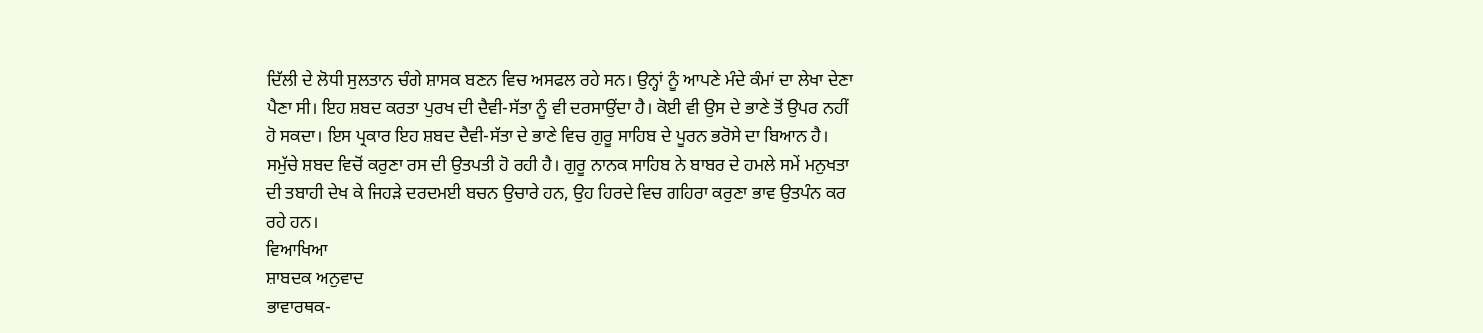ਦਿੱਲੀ ਦੇ ਲੋਧੀ ਸੁਲਤਾਨ ਚੰਗੇ ਸ਼ਾਸਕ ਬਣਨ ਵਿਚ ਅਸਫਲ ਰਹੇ ਸਨ। ਉਨ੍ਹਾਂ ਨੂੰ ਆਪਣੇ ਮੰਦੇ ਕੰਮਾਂ ਦਾ ਲੇਖਾ ਦੇਣਾ ਪੈਣਾ ਸੀ। ਇਹ ਸ਼ਬਦ ਕਰਤਾ ਪੁਰਖ ਦੀ ਦੈਵੀ-ਸੱਤਾ ਨੂੰ ਵੀ ਦਰਸਾਉਂਦਾ ਹੈ। ਕੋਈ ਵੀ ਉਸ ਦੇ ਭਾਣੇ ਤੋਂ ਉਪਰ ਨਹੀਂ ਹੋ ਸਕਦਾ। ਇਸ ਪ੍ਰਕਾਰ ਇਹ ਸ਼ਬਦ ਦੈਵੀ-ਸੱਤਾ ਦੇ ਭਾਣੇ ਵਿਚ ਗੁਰੂ ਸਾਹਿਬ ਦੇ ਪੂਰਨ ਭਰੋਸੇ ਦਾ ਬਿਆਨ ਹੈ। ਸਮੁੱਚੇ ਸ਼ਬਦ ਵਿਚੋਂ ਕਰੁਣਾ ਰਸ ਦੀ ਉਤਪਤੀ ਹੋ ਰਹੀ ਹੈ। ਗੁਰੂ ਨਾਨਕ ਸਾਹਿਬ ਨੇ ਬਾਬਰ ਦੇ ਹਮਲੇ ਸਮੇਂ ਮਨੁਖਤਾ ਦੀ ਤਬਾਹੀ ਦੇਖ ਕੇ ਜਿਹੜੇ ਦਰਦਮਈ ਬਚਨ ਉਚਾਰੇ ਹਨ, ਉਹ ਹਿਰਦੇ ਵਿਚ ਗਹਿਰਾ ਕਰੁਣਾ ਭਾਵ ਉਤਪੰਨ ਕਰ ਰਹੇ ਹਨ।
ਵਿਆਖਿਆ
ਸ਼ਾਬਦਕ ਅਨੁਵਾਦ
ਭਾਵਾਰਥਕ-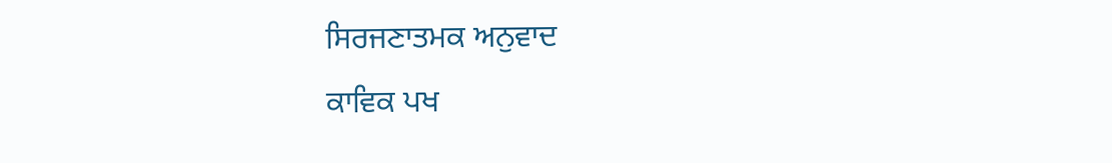ਸਿਰਜਣਾਤਮਕ ਅਨੁਵਾਦ
ਕਾਵਿਕ ਪਖ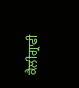ਕੈਲੀਗ੍ਰਾਫੀ